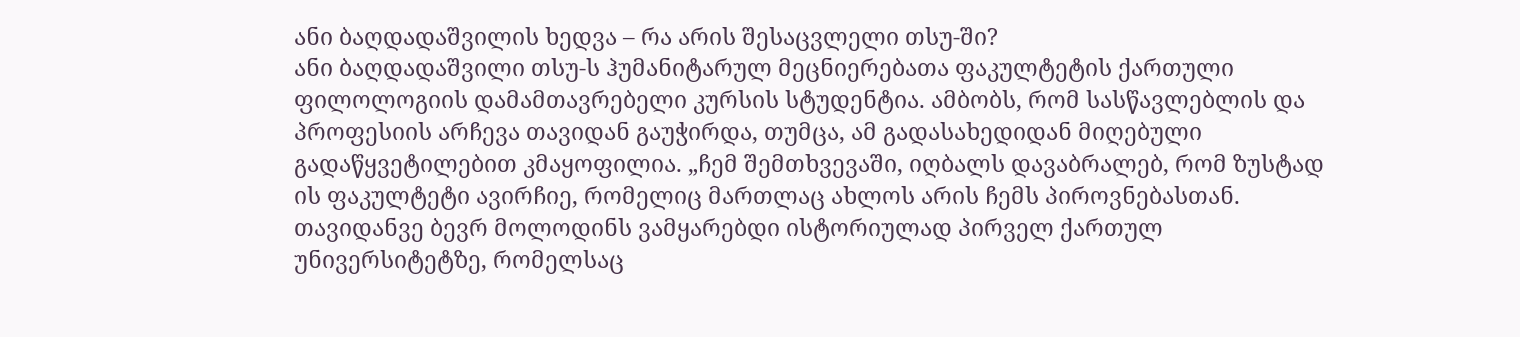ანი ბაღდადაშვილის ხედვა – რა არის შესაცვლელი თსუ-ში?
ანი ბაღდადაშვილი თსუ-ს ჰუმანიტარულ მეცნიერებათა ფაკულტეტის ქართული ფილოლოგიის დამამთავრებელი კურსის სტუდენტია. ამბობს, რომ სასწავლებლის და პროფესიის არჩევა თავიდან გაუჭირდა, თუმცა, ამ გადასახედიდან მიღებული გადაწყვეტილებით კმაყოფილია. „ჩემ შემთხვევაში, იღბალს დავაბრალებ, რომ ზუსტად ის ფაკულტეტი ავირჩიე, რომელიც მართლაც ახლოს არის ჩემს პიროვნებასთან. თავიდანვე ბევრ მოლოდინს ვამყარებდი ისტორიულად პირველ ქართულ უნივერსიტეტზე, რომელსაც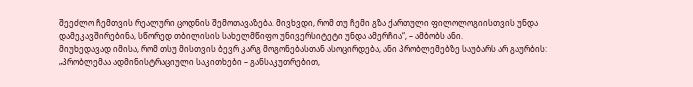შეეძლო ჩემთვის რეალური ცოდნის შემოთავაზება. მივხვდი, რომ თუ ჩემი გზა ქართული ფილოლოგიისთვის უნდა დამეკავშირებინა, სწორედ თბილისის სახელმწიფო უნივერსიტეტი უნდა ამერჩია“, – ამბობს ანი.
მიუხედავად იმისა, რომ თსუ მისთვის ბევრ კარგ მოგონებასთან ასოცირდება, ანი პრობლემებზე საუბარს არ გაურბის: „პრობლემაა ადმინისტრაციული საკითხები – განსაკუთრებით,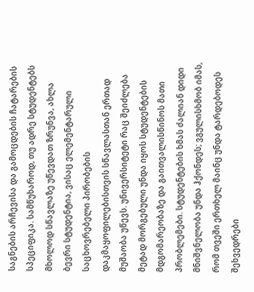საგნების არჩევისა და გამოცდების ჩატარების სპეციფიკა. სამწუხაროდ, თუ ადრე სტუდენტებს მხოლოდ სწავლაზე უწევდათ ზრუნვა, ახლა ბევრი სტუდენტია, ვისაც ელემენტარული საცხოვრებელი პირობების დაკმაყოფილებისთვის სწავლასთან ერთად მუშაობა უწევს. უნივერსიტეტი რაც შეიძლება მეტად მორგებული უნდა იყოს სტუდენტების მდგომარეობაზე და გაითვალისწინოს მათი პრობლემები. სტუდენტების ხმას ძალიან დიდი მნიშვნელობა უნდა ჰქონდეს; ვგულისხმობ იმას, რომ თვეში ერთხელ მაინც უნდა ტარდებოდეს შეხვედრები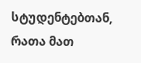სტუდენტებთან, რათა მათ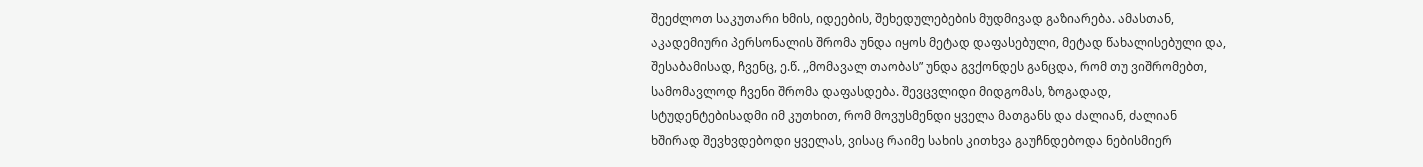შეეძლოთ საკუთარი ხმის, იდეების, შეხედულებების მუდმივად გაზიარება. ამასთან, აკადემიური პერსონალის შრომა უნდა იყოს მეტად დაფასებული, მეტად წახალისებული და, შესაბამისად, ჩვენც, ე.წ. ,,მომავალ თაობას” უნდა გვქონდეს განცდა, რომ თუ ვიშრომებთ, სამომავლოდ ჩვენი შრომა დაფასდება. შევცვლიდი მიდგომას, ზოგადად, სტუდენტებისადმი იმ კუთხით, რომ მოვუსმენდი ყველა მათგანს და ძალიან, ძალიან ხშირად შევხვდებოდი ყველას, ვისაც რაიმე სახის კითხვა გაუჩნდებოდა ნებისმიერ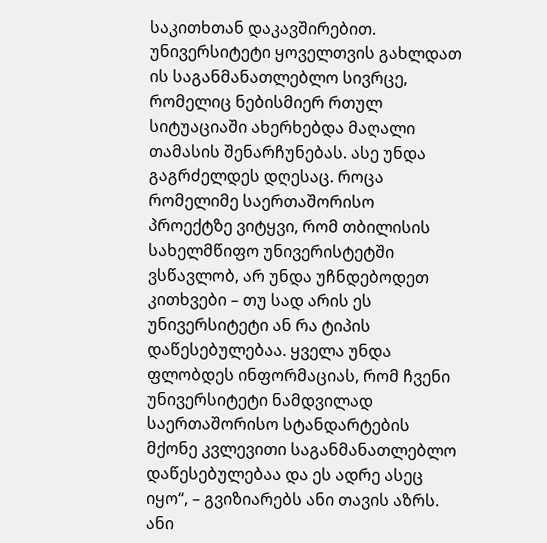საკითხთან დაკავშირებით. უნივერსიტეტი ყოველთვის გახლდათ ის საგანმანათლებლო სივრცე, რომელიც ნებისმიერ რთულ სიტუაციაში ახერხებდა მაღალი თამასის შენარჩუნებას. ასე უნდა გაგრძელდეს დღესაც. როცა რომელიმე საერთაშორისო პროექტზე ვიტყვი, რომ თბილისის სახელმწიფო უნივერისტეტში ვსწავლობ, არ უნდა უჩნდებოდეთ კითხვები – თუ სად არის ეს უნივერსიტეტი ან რა ტიპის დაწესებულებაა. ყველა უნდა ფლობდეს ინფორმაციას, რომ ჩვენი უნივერსიტეტი ნამდვილად საერთაშორისო სტანდარტების მქონე კვლევითი საგანმანათლებლო დაწესებულებაა და ეს ადრე ასეც იყო“, – გვიზიარებს ანი თავის აზრს.
ანი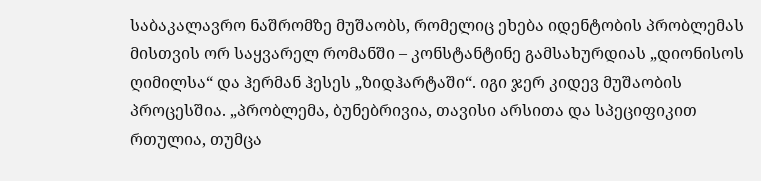საბაკალავრო ნაშრომზე მუშაობს, რომელიც ეხება იდენტობის პრობლემას მისთვის ორ საყვარელ რომანში – კონსტანტინე გამსახურდიას „დიონისოს ღიმილსა“ და ჰერმან ჰესეს „ზიდჰარტაში“. იგი ჯერ კიდევ მუშაობის პროცესშია. „პრობლემა, ბუნებრივია, თავისი არსითა და სპეციფიკით რთულია, თუმცა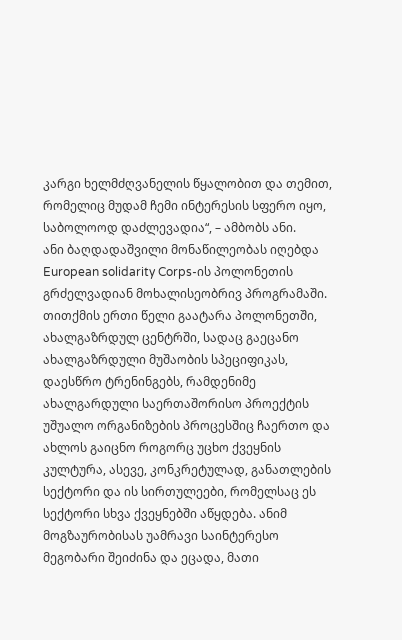კარგი ხელმძღვანელის წყალობით და თემით, რომელიც მუდამ ჩემი ინტერესის სფერო იყო, საბოლოოდ დაძლევადია“, – ამბობს ანი.
ანი ბაღდადაშვილი მონაწილეობას იღებდა European solidarity Corps-ის პოლონეთის გრძელვადიან მოხალისეობრივ პროგრამაში. თითქმის ერთი წელი გაატარა პოლონეთში, ახალგაზრდულ ცენტრში, სადაც გაეცანო ახალგაზრდული მუშაობის სპეციფიკას, დაესწრო ტრენინგებს, რამდენიმე ახალგარდული საერთაშორისო პროექტის უშუალო ორგანიზების პროცესშიც ჩაერთო და ახლოს გაიცნო როგორც უცხო ქვეყნის კულტურა, ასევე, კონკრეტულად, განათლების სექტორი და ის სირთულეები, რომელსაც ეს სექტორი სხვა ქვეყნებში აწყდება. ანიმ მოგზაურობისას უამრავი საინტერესო მეგობარი შეიძინა და ეცადა, მათი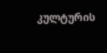კულტურის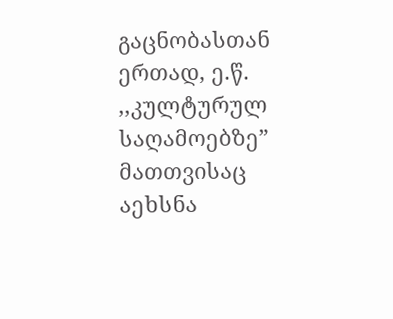გაცნობასთან ერთად, ე.წ. ,,კულტურულ საღამოებზე” მათთვისაც აეხსნა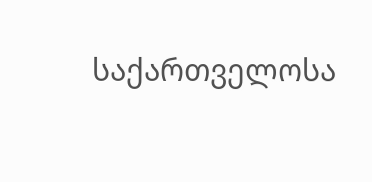საქართველოსა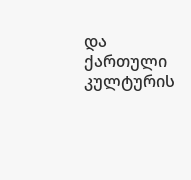და ქართული კულტურის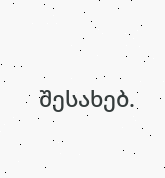შესახებ.